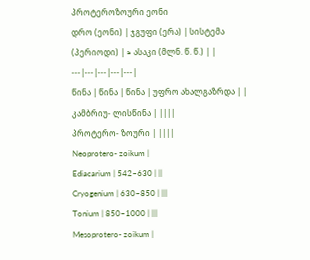პროტეროზოური ეონი
დრო (ეონი) | ჯგუფი (ერა) | სისტემა (პერიოდი) | ≈ ასაკი (მლნ. წ. წ.) | |
---|---|---|---|---|
წინა | წინა | წინა | უფრო ახალგაზრდა | |
კამბრიუ- ლისწინა | ||||
პროტერო- ზოური | ||||
Neoprotero- zoikum |
Ediacarium | 542–630 | ||
Cryogenium | 630–850 | |||
Tonium | 850–1000 | |||
Mesoprotero- zoikum |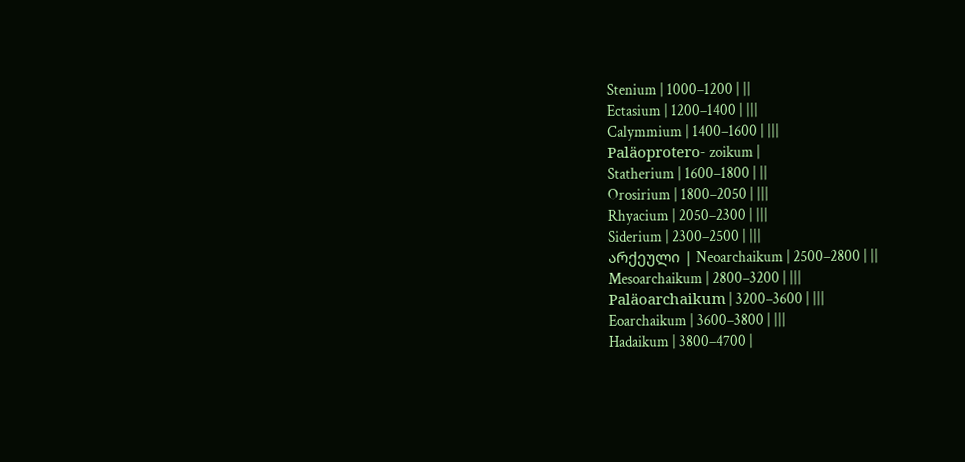Stenium | 1000–1200 | ||
Ectasium | 1200–1400 | |||
Calymmium | 1400–1600 | |||
Paläoprotero- zoikum |
Statherium | 1600–1800 | ||
Orosirium | 1800–2050 | |||
Rhyacium | 2050–2300 | |||
Siderium | 2300–2500 | |||
არქეული | Neoarchaikum | 2500–2800 | ||
Mesoarchaikum | 2800–3200 | |||
Paläoarchaikum | 3200–3600 | |||
Eoarchaikum | 3600–3800 | |||
Hadaikum | 3800–4700 |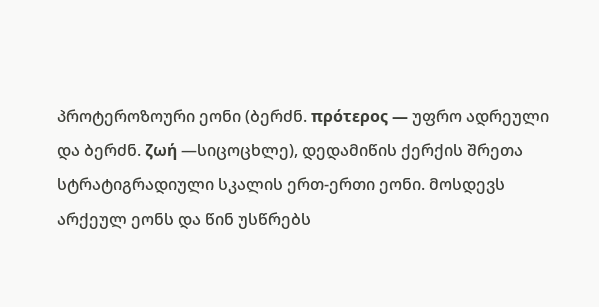პროტეროზოური ეონი (ბერძნ. πρότερος — უფრო ადრეული და ბერძნ. ζωή —სიცოცხლე), დედამიწის ქერქის შრეთა სტრატიგრადიული სკალის ერთ-ერთი ეონი. მოსდევს არქეულ ეონს და წინ უსწრებს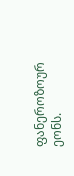ფანეროზოურ ეონს.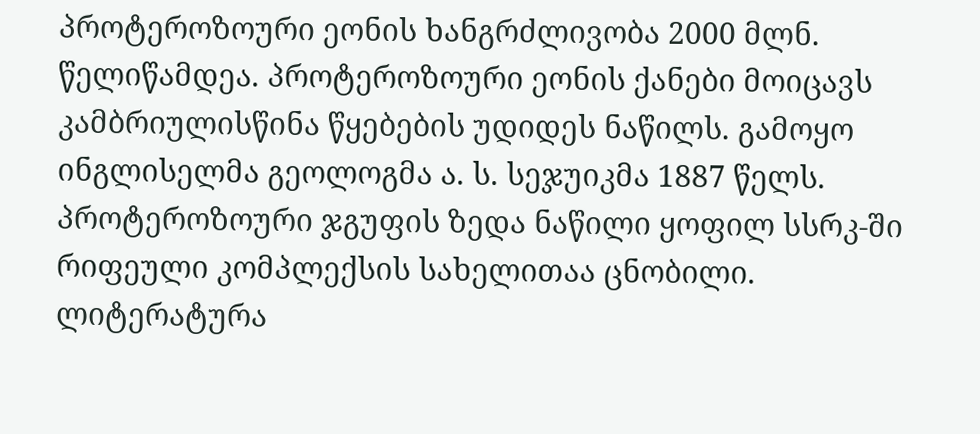პროტეროზოური ეონის ხანგრძლივობა 2000 მლნ. წელიწამდეა. პროტეროზოური ეონის ქანები მოიცავს კამბრიულისწინა წყებების უდიდეს ნაწილს. გამოყო ინგლისელმა გეოლოგმა ა. ს. სეჯუიკმა 1887 წელს. პროტეროზოური ჯგუფის ზედა ნაწილი ყოფილ სსრკ-ში რიფეული კომპლექსის სახელითაა ცნობილი.
ლიტერატურა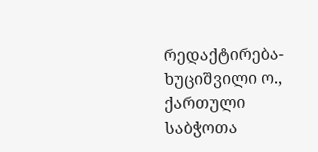რედაქტირება- ხუციშვილი ო., ქართული საბჭოთა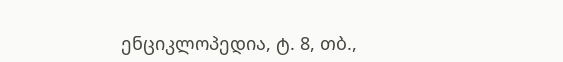ენციკლოპედია, ტ. 8, თბ.,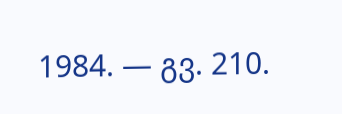1984. — გვ. 210.